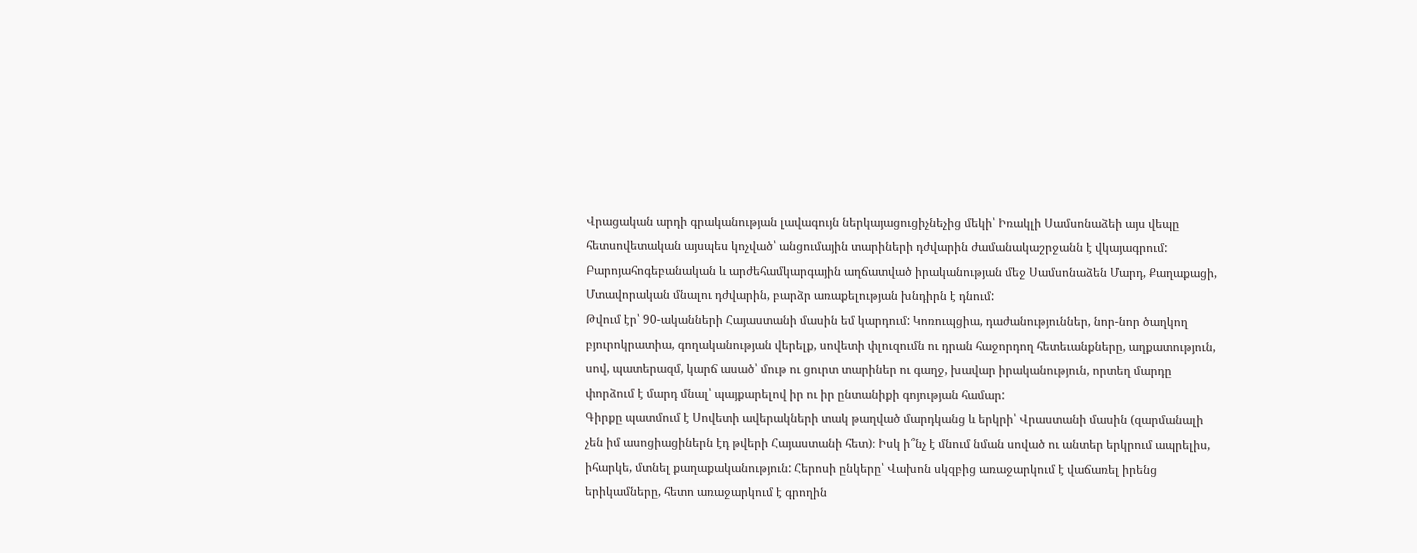Վրացական արդի գրականության լավագույն ներկայացուցիչնեչից մեկի՝ Իռակլի Սամսոնաձեի այս վեպը հետսովետական այսպես կոչված՝ անցումային տարիների դժվարին ժամանակաշրջանն է վկայագրում: Բարոյահոգեբանական և արժեհամկարգային աղճատված իրականության մեջ Սամսոնաձեն Մարդ, Քաղաքացի, Մտավորական մնալու դժվարին, բարձր առաքելության խնդիրն է դնում:
Թվում էր՝ 90-ականների Հայաստանի մասին եմ կարդում: Կոռուպցիա, դաժանություններ, նոր-նոր ծաղկող բյուրոկրատիա, գողականության վերելք, սովետի փլուզումն ու դրան հաջորդող հետեւանքները, աղքատություն, սով, պատերազմ, կարճ ասած՝ մութ ու ցուրտ տարիներ ու գաղջ, խավար իրականություն, որտեղ մարդը փորձում է մարդ մնալ՝ պայքարելով իր ու իր ընտանիքի գոյության համար:
Գիրքը պատմում է Սովետի ավերակների տակ թաղված մարդկանց և երկրի՝ Վրաստանի մասին (զարմանալի չեն իմ ասոցիացիներն էդ թվերի Հայաստանի հետ)։ Իսկ ի՞նչ է մնում նման սոված ու անտեր երկրում ապրելիս, իհարկե, մտնել քաղաքականություն: Հերոսի ընկերը՝ Վախոն սկզբից առաջարկում է վաճառել իրենց երիկամները, հետո առաջարկում է գրողին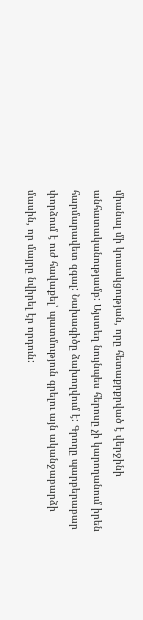միանալ մի կուսակցության, որը հետաքրքրված է վերջինի անհատականությամբ: Այստեղ նույնպես հերոսը չի կարողանում իրեն հարմարավետ զգալ: Նախագիծը ձախողվում է: Գրողը պարբերաբար փորձում է ուժ հավաքել՝ պատմություն գրելու այն ականջաբարձի մասին, որ մայրը նվիրել էր որդուն: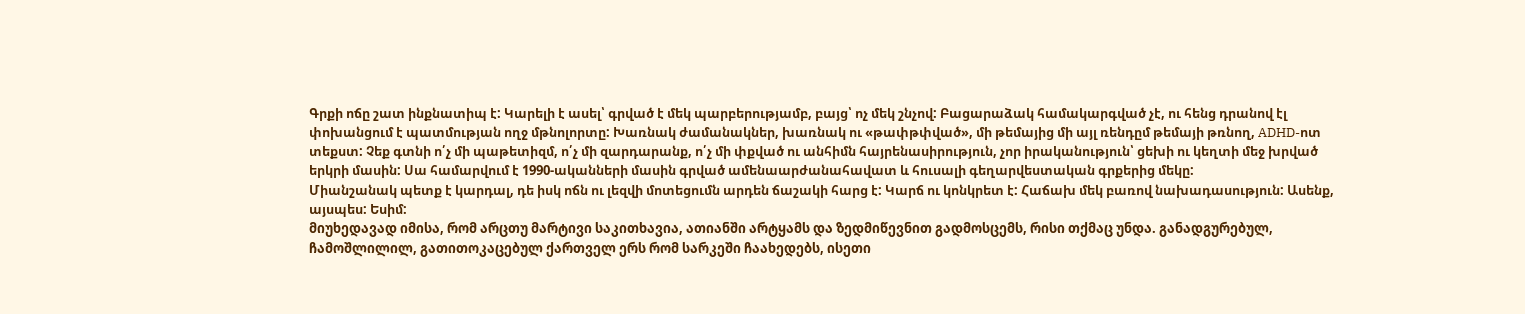Գրքի ոճը շատ ինքնատիպ է: Կարելի է ասել՝ գրված է մեկ պարբերությամբ, բայց՝ ոչ մեկ շնչով: Բացարաձակ համակարգված չէ, ու հենց դրանով էլ փոխանցում է պատմության ողջ մթնոլորտը: Խառնակ ժամանակներ, խառնակ ու «թափթփված», մի թեմայից մի այլ ռենդըմ թեմայի թռնող, ADHD-ոտ տեքստ: Չեք գտնի ո՛չ մի պաթետիզմ, ո՛չ մի զարդարանք, ո՛չ մի փքված ու անհիմն հայրենասիրություն, չոր իրականություն՝ ցեխի ու կեղտի մեջ խրված երկրի մասին: Սա համարվում է 1990-ականների մասին գրված ամենաարժանահավատ և հուսալի գեղարվեստական գրքերից մեկը:
Միանշանակ պետք է կարդալ, դե իսկ ոճն ու լեզվի մոտեցումն արդեն ճաշակի հարց է: Կարճ ու կոնկրետ է: Հաճախ մեկ բառով նախադասություն: Ասենք, այսպես: Եսիմ:
მიუხედავად იმისა, რომ არცთუ მარტივი საკითხავია, ათიანში არტყამს და ზედმიწევნით გადმოსცემს, რისი თქმაც უნდა. განადგურებულ, ჩამოშლილილ, გათითოკაცებულ ქართველ ერს რომ სარკეში ჩაახედებს, ისეთი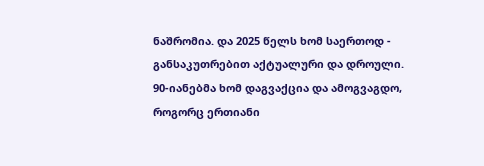ნაშრომია. და 2025 წელს ხომ საერთოდ - განსაკუთრებით აქტუალური და დროული.
90-იანებმა ხომ დაგვაქცია და ამოგვაგდო, როგორც ერთიანი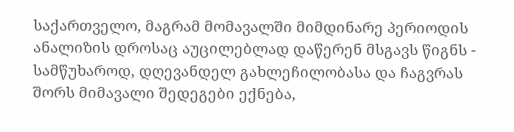საქართველო, მაგრამ მომავალში მიმდინარე პერიოდის ანალიზის დროსაც აუცილებლად დაწერენ მსგავს წიგნს - სამწუხაროდ, დღევანდელ გახლეჩილობასა და ჩაგვრას შორს მიმავალი შედეგები ექნება,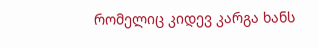რომელიც კიდევ კარგა ხანს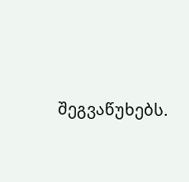შეგვაწუხებს.